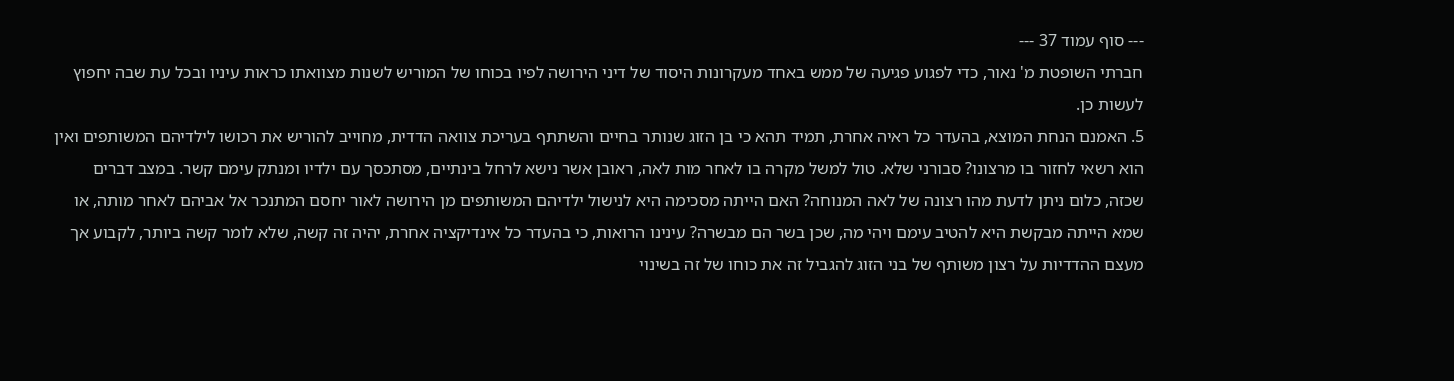--- סוף עמוד 37 ---
חברתי השופטת מ' נאור, כדי לפגוע פגיעה של ממש באחד מעקרונות היסוד של דיני הירושה לפיו בכוחו של המוריש לשנות מצוואתו כראות עיניו ובכל עת שבה יחפוץ לעשות כן.
5. האמנם הנחת המוצא, בהעדר כל ראיה אחרת, תמיד תהא כי בן הזוג שנותר בחיים והשתתף בעריכת צוואה הדדית, מחוייב להוריש את רכושו לילדיהם המשותפים ואין הוא רשאי לחזור בו מרצונו? סבורני שלא. טול למשל מקרה בו לאחר מות לאה, ראובן אשר נישא לרחל בינתיים, מסתכסך עם ילדיו ומנתק עימם קשר. במצב דברים שכזה, כלום ניתן לדעת מהו רצונה של לאה המנוחה? האם הייתה מסכימה היא לנישול ילדיהם המשותפים מן הירושה לאור יחסם המתנכר אל אביהם לאחר מותה, או שמא הייתה מבקשת היא להטיב עימם ויהי מה, שכן בשר הם מבשרה? עינינו הרואות, כי בהעדר כל אינדיקציה אחרת, יהיה זה קשה, שלא לומר קשה ביותר, לקבוע אך מעצם ההדדיות על רצון משותף של בני הזוג להגביל זה את כוחו של זה בשינוי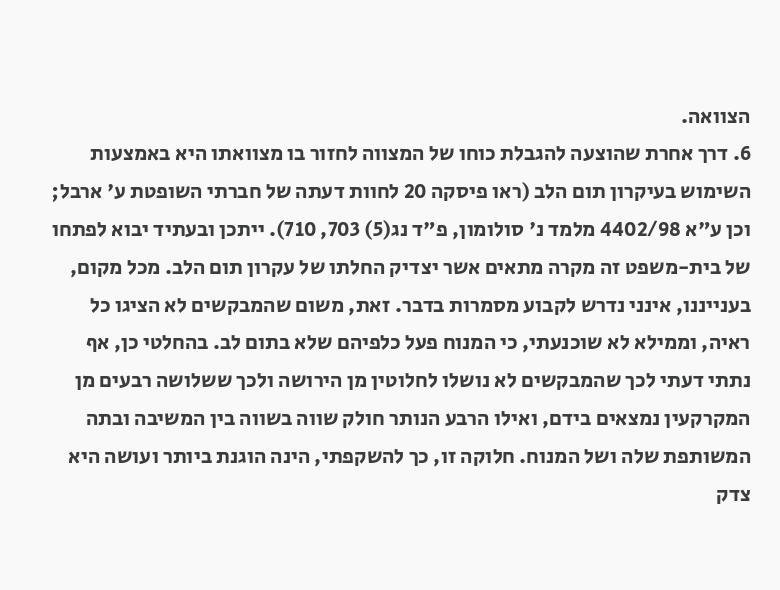הצוואה.
6. דרך אחרת שהוצעה להגבלת כוחו של המצווה לחזור בו מצוואתו היא באמצעות השימוש בעיקרון תום הלב (ראו פיסקה 20 לחוות דעתה של חברתי השופטת ע' ארבל; וכן ע"א 4402/98 מלמד נ' סולומון, פ"ד נג(5) 703, 710). ייתכן ובעתיד יבוא לפתחו של בית-משפט זה מקרה מתאים אשר יצדיק החלתו של עקרון תום הלב. מכל מקום, בענייננו, אינני נדרש לקבוע מסמרות בדבר. זאת, משום שהמבקשים לא הציגו כל ראיה, וממילא לא שוכנעתי, כי המנוח פעל כלפיהם שלא בתום לב. בהחלטי כן, אף נתתי דעתי לכך שהמבקשים לא נושלו לחלוטין מן הירושה ולכך ששלושה רבעים מן המקרקעין נמצאים בידם, ואילו הרבע הנותר חולק שווה בשווה בין המשיבה ובתה המשותפת שלה ושל המנוח. חלוקה זו, כך להשקפתי, הינה הוגנת ביותר ועושה היא צדק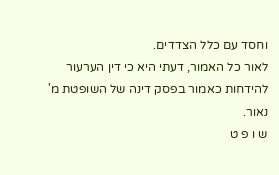וחסד עם כלל הצדדים.
לאור כל האמור, דעתי היא כי דין הערעור להידחות כאמור בפסק דינה של השופטת מ' נאור.
ש ו פ ט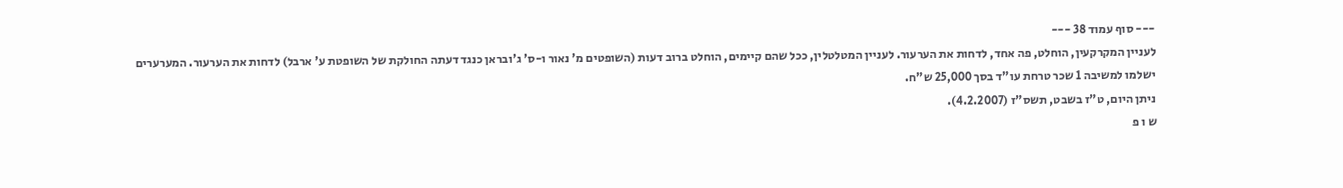--- סוף עמוד 38 ---
לעניין המקרקעין, הוחלט, פה אחד, לדחות את הערעור. לעניין המטלטלין, ככל שהם קיימים, הוחלט ברוב דעות (השופטים מ' נאור ו-ס' ג'ובראן כנגד דעתה החולקת של השופטת ע' ארבל) לדחות את הערעור. המערערים ישלמו למשיבה 1 שכר טרחת עו"ד בסך 25,000 ש"ח.
ניתן היום, ט"ז בשבט, תשס"ז (4.2.2007).
ש ו פ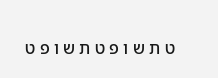ט ת ש ו פ ט ת ש ו פ ט